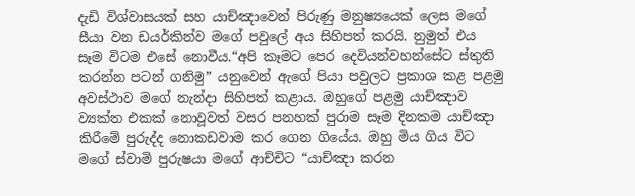දැඩි විශ්වාසයක් සහ යාච්ඤාවෙන් පිරුණු මනුෂ්‍යයෙක් ලෙස මගේ සීයා වන ඩයර්කින්ව මගේ පවුලේ අය සිහිපත් කරයි. නුමුත් එය සෑම විටම එසේ නොවීය.“අපි කෑමට පෙර දෙවියන්වහන්සේට ස්තුති කරන්න පටන් ගනිමු” යනුවෙන් ඇගේ පියා පවුලට ප්‍රකාශ කළ පළමු අවස්ථාව මගේ නැන්දා සිහිපත් කළාය. ඔහුගේ පළමු යාච්ඤාව ව්‍යක්ත එකක් නොවූවත් වසර පනහක් පුරාම සෑම දිනකම යාච්ඤා කිරීමේ පුරුද්ද නොකඩවාම කර ගෙන ගියේය. ඔහු මිය ගිය විට මගේ ස්වාමි පුරුෂයා මගේ ආච්චිට “යාච්ඤා කරන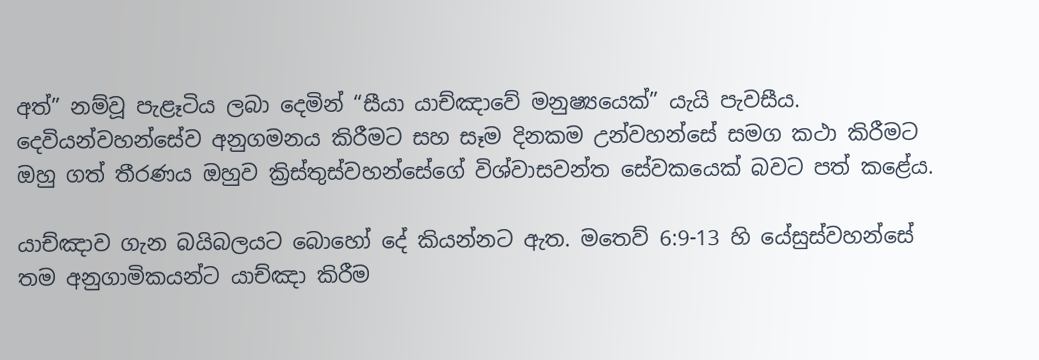අත්” නම්වූ පැළෑටිය ලබා දෙමින් “සීයා යාච්ඤාවේ මනුෂ්‍යයෙක්” යැයි පැවසීය. දෙවියන්වහන්සේව අනුගමනය කිරීමට සහ සෑම දිනකම උන්වහන්සේ සමග කථා කිරීමට ඔහු ගත් තීරණය ඔහුව ක්‍රිස්තුස්වහන්සේගේ විශ්වාසවන්ත සේවකයෙක් බවට පත් කළේය.

යාච්ඤාව ගැන බයිබලයට බොහෝ දේ කියන්නට ඇත. මතෙව් 6:9-13 හි යේසුස්වහන්සේ තම අනුගාමිකයන්ට යාච්ඤා කිරීම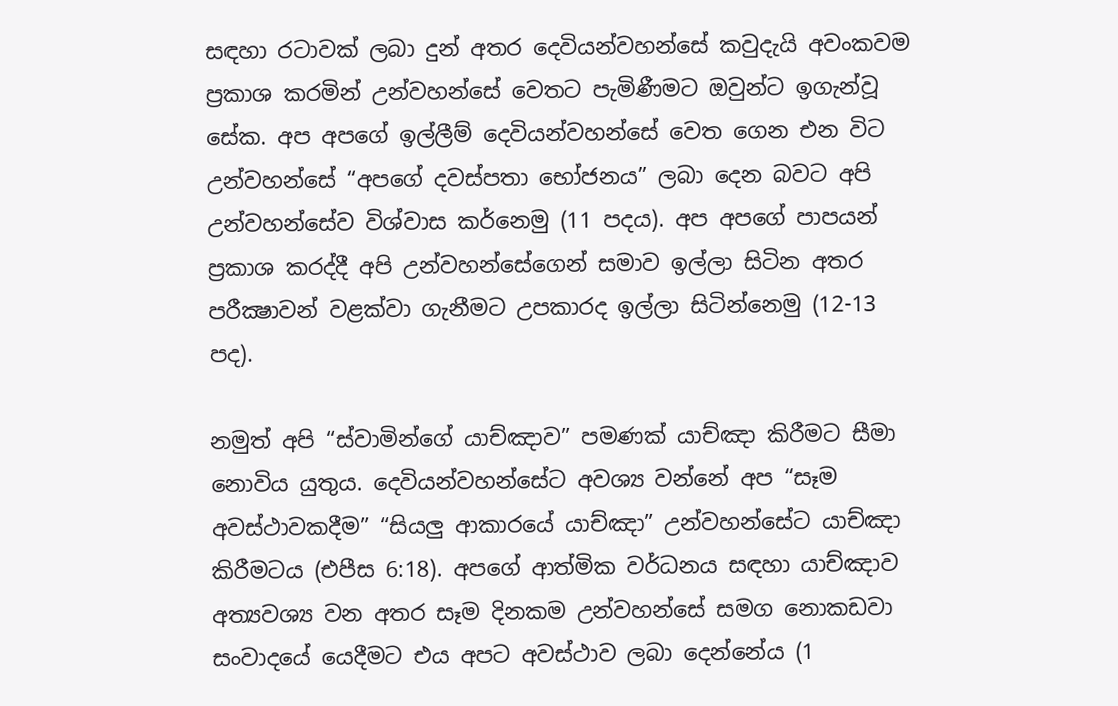සඳහා රටාවක් ලබා දුන් අතර දෙවියන්වහන්සේ කවුදැයි අවංකවම ප්‍රකාශ කරමින් උන්වහන්සේ වෙතට පැමිණීමට ඔවුන්ට ඉගැන්වූ සේක. අප අපගේ ඉල්ලීම් දෙවියන්වහන්සේ වෙත ගෙන එන විට උන්වහන්සේ “අපගේ දවස්පතා භෝජනය” ලබා දෙන බවට අපි උන්වහන්සේව විශ්වාස කර්නෙමු (11 පදය). අප අපගේ පාපයන් ප්‍රකාශ කරද්දී අපි උන්වහන්සේගෙන් සමාව ඉල්ලා සිටින අතර පරීක්‍ෂාවන් වළක්වා ගැනීමට උපකාරද ඉල්ලා සිටින්නෙමු (12-13 පද).

නමුත් අපි “ස්වාමින්ගේ යාච්ඤාව” පමණක් යාච්ඤා කිරීමට සීමා නොවිය යුතුය. දෙවියන්වහන්සේට අවශ්‍ය වන්නේ අප “සෑම අවස්ථාවකදීම” “සියලු ආකාරයේ යාච්ඤා” උන්වහන්සේට යාච්ඤා කිරීමටය (එපීස 6:18). අපගේ ආත්මික වර්ධනය සඳහා යාච්ඤාව අත්‍යවශ්‍ය වන අතර සෑම දිනකම උන්වහන්සේ සමග නොකඩවා සංවාදයේ යෙදීමට එය අපට අවස්ථාව ලබා දෙන්නේය (1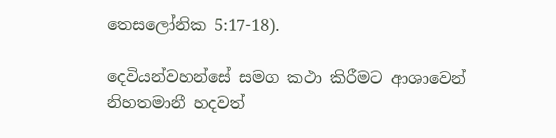තෙසලෝනික 5:17-18).

දෙවියන්වහන්සේ සමග කථා කිරීමට ආශාවෙන් නිහතමානී හදවත්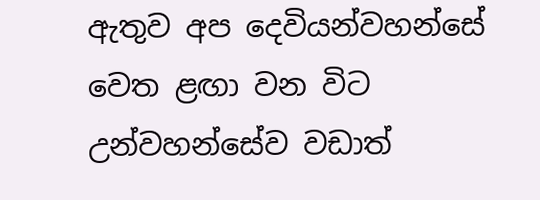ඇතුව අප දෙවියන්වහන්සේ වෙත ළඟා වන විට උන්වහන්සේව වඩාත්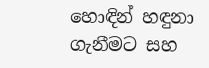හොඳින් හඳුනා ගැනීමට සහ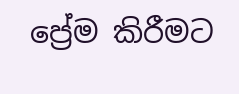ප්‍රේම කිරීමට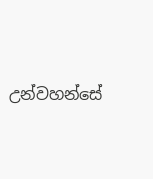උන්වහන්සේ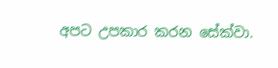අපට උපකාර කරන සේක්වා.